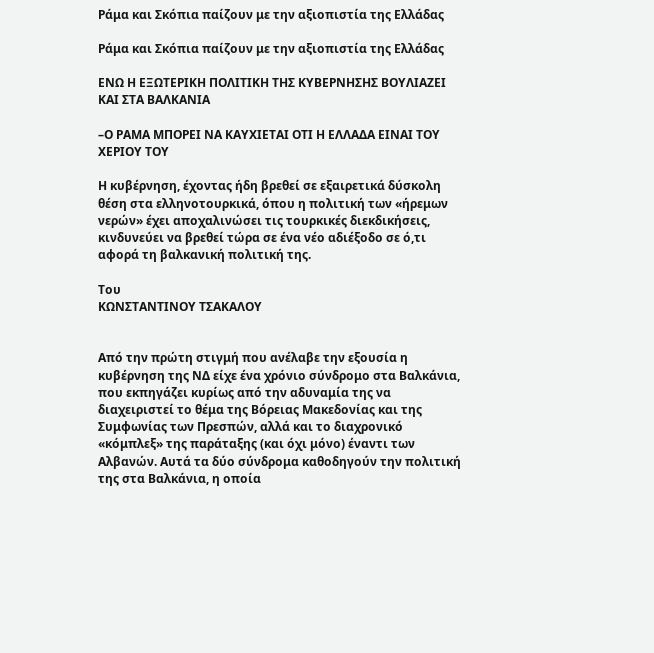Ράμα και Σκόπια παίζουν με την αξιοπιστία της Ελλάδας

Ράμα και Σκόπια παίζουν με την αξιοπιστία της Ελλάδας

ΕΝΩ Η ΕΞΩΤΕΡΙΚΗ ΠΟΛΙΤΙΚΗ ΤΗΣ ΚΥΒΕΡΝΗΣΗΣ ΒΟΥΛΙΑΖΕΙ ΚΑΙ ΣΤΑ ΒΑΛΚΑΝΙΑ

–Ο ΡΑΜΑ ΜΠΟΡΕΙ ΝΑ ΚΑΥΧΙΕΤΑΙ ΟΤΙ Η ΕΛΛΑΔΑ ΕΙΝΑΙ ΤΟΥ ΧΕΡΙΟΥ ΤΟΥ

Η κυβέρνηση, έχοντας ήδη βρεθεί σε εξαιρετικά δύσκολη θέση στα ελληνοτουρκικά, όπου η πολιτική των «ήρεμων νερών» έχει αποχαλινώσει τις τουρκικές διεκδικήσεις, κινδυνεύει να βρεθεί τώρα σε ένα νέο αδιέξοδο σε ό,τι αφορά τη βαλκανική πολιτική της.

Του
ΚΩΝΣΤΑΝΤΙΝΟΥ ΤΣΑΚΑΛΟΥ


Από την πρώτη στιγμή που ανέλαβε την εξουσία η κυβέρνηση της ΝΔ είχε ένα χρόνιο σύνδρομο στα Βαλκάνια, που εκπηγάζει κυρίως από την αδυναμία της να διαχειριστεί το θέμα της Βόρειας Μακεδονίας και της Συμφωνίας των Πρεσπών, αλλά και το διαχρονικό «κόμπλεξ» της παράταξης (και όχι μόνο) έναντι των Αλβανών. Αυτά τα δύο σύνδρομα καθοδηγούν την πολιτική της στα Βαλκάνια, η οποία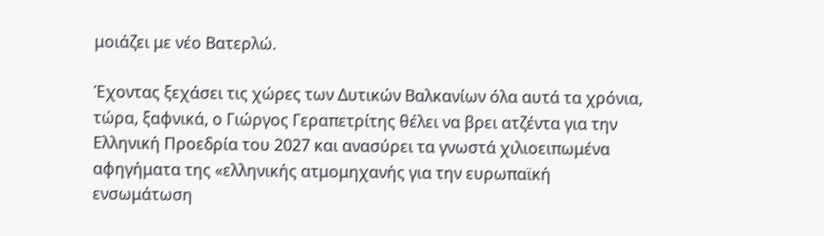μοιάζει με νέο Βατερλώ.

Έχοντας ξεχάσει τις χώρες των Δυτικών Βαλκανίων όλα αυτά τα χρόνια, τώρα, ξαφνικά, ο Γιώργος Γεραπετρίτης θέλει να βρει ατζέντα για την Ελληνική Προεδρία του 2027 και ανασύρει τα γνωστά χιλιοειπωμένα αφηγήματα της «ελληνικής ατμομηχανής για την ευρωπαϊκή ενσωμάτωση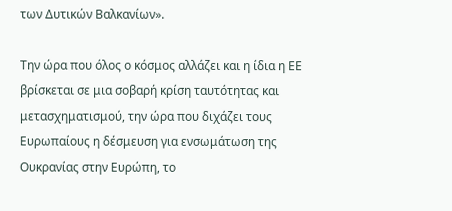των Δυτικών Βαλκανίων».

Την ώρα που όλος ο κόσμος αλλάζει και η ίδια η ΕΕ βρίσκεται σε μια σοβαρή κρίση ταυτότητας και μετασχηματισμού, την ώρα που διχάζει τους Ευρωπαίους η δέσμευση για ενσωμάτωση της Ουκρανίας στην Ευρώπη, το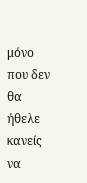μόνο που δεν θα ήθελε κανείς να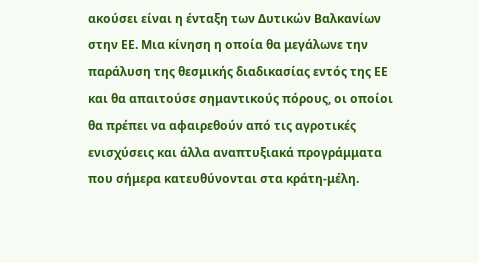ακούσει είναι η ένταξη των Δυτικών Βαλκανίων στην ΕΕ. Μια κίνηση η οποία θα μεγάλωνε την παράλυση της θεσμικής διαδικασίας εντός της ΕΕ και θα απαιτούσε σημαντικούς πόρους, οι οποίοι θα πρέπει να αφαιρεθούν από τις αγροτικές ενισχύσεις και άλλα αναπτυξιακά προγράμματα που σήμερα κατευθύνονται στα κράτη-μέλη.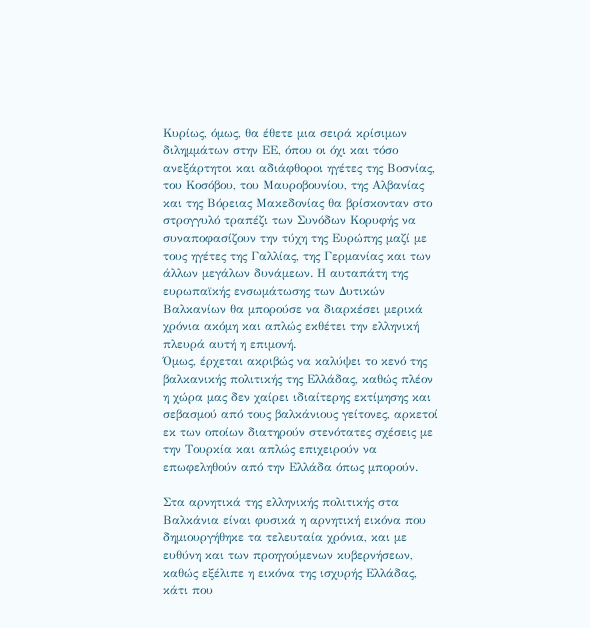Κυρίως, όμως, θα έθετε μια σειρά κρίσιμων διλημμάτων στην ΕΕ, όπου οι όχι και τόσο ανεξάρτητοι και αδιάφθοροι ηγέτες της Βοσνίας, του Κοσόβου, του Μαυροβουνίου, της Αλβανίας και της Βόρειας Μακεδονίας θα βρίσκονταν στο στρογγυλό τραπέζι των Συνόδων Κορυφής να συναποφασίζουν την τύχη της Ευρώπης μαζί με τους ηγέτες της Γαλλίας, της Γερμανίας και των άλλων μεγάλων δυνάμεων. Η αυταπάτη της ευρωπαϊκής ενσωμάτωσης των Δυτικών Βαλκανίων θα μπορούσε να διαρκέσει μερικά χρόνια ακόμη και απλώς εκθέτει την ελληνική πλευρά αυτή η επιμονή.
Όμως, έρχεται ακριβώς να καλύψει το κενό της βαλκανικής πολιτικής της Ελλάδας, καθώς πλέον η χώρα μας δεν χαίρει ιδιαίτερης εκτίμησης και σεβασμού από τους βαλκάνιους γείτονες, αρκετοί εκ των οποίων διατηρούν στενότατες σχέσεις με την Τουρκία και απλώς επιχειρούν να επωφεληθούν από την Ελλάδα όπως μπορούν.

Στα αρνητικά της ελληνικής πολιτικής στα Βαλκάνια είναι φυσικά η αρνητική εικόνα που δημιουργήθηκε τα τελευταία χρόνια, και με ευθύνη και των προηγούμενων κυβερνήσεων, καθώς εξέλιπε η εικόνα της ισχυρής Ελλάδας, κάτι που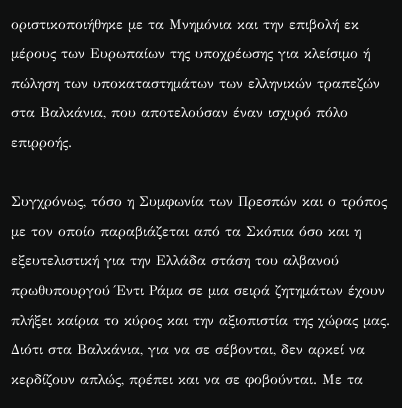οριστικοποιήθηκε με τα Μνημόνια και την επιβολή εκ μέρους των Ευρωπαίων της υποχρέωσης για κλείσιμο ή πώληση των υποκαταστημάτων των ελληνικών τραπεζών στα Βαλκάνια, που αποτελούσαν έναν ισχυρό πόλο επιρροής.

Συγχρόνως, τόσο η Συμφωνία των Πρεσπών και ο τρόπος με τον οποίο παραβιάζεται από τα Σκόπια όσο και η εξευτελιστική για την Ελλάδα στάση του αλβανού πρωθυπουργού Έντι Ράμα σε μια σειρά ζητημάτων έχουν πλήξει καίρια το κύρος και την αξιοπιστία της χώρας μας. Διότι στα Βαλκάνια, για να σε σέβονται, δεν αρκεί να κερδίζουν απλώς, πρέπει και να σε φοβούνται. Με τα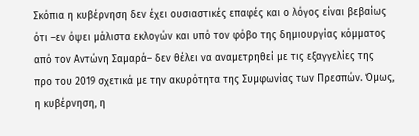Σκόπια η κυβέρνηση δεν έχει ουσιαστικές επαφές και ο λόγος είναι βεβαίως ότι –εν όψει μάλιστα εκλογών και υπό τον φόβο της δημιουργίας κόμματος από τον Αντώνη Σαμαρά– δεν θέλει να αναμετρηθεί με τις εξαγγελίες της προ του 2019 σχετικά με την ακυρότητα της Συμφωνίας των Πρεσπών. Όμως, η κυβέρνηση, η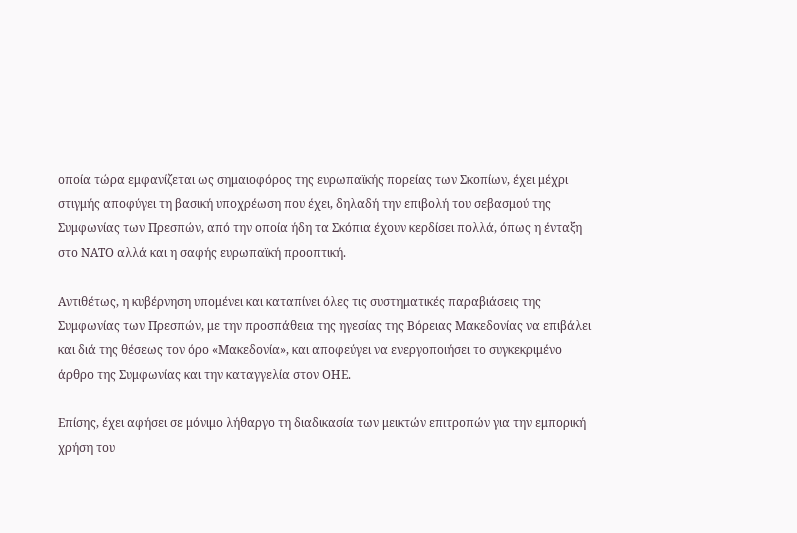οποία τώρα εμφανίζεται ως σημαιοφόρος της ευρωπαϊκής πορείας των Σκοπίων, έχει μέχρι στιγμής αποφύγει τη βασική υποχρέωση που έχει, δηλαδή την επιβολή του σεβασμού της Συμφωνίας των Πρεσπών, από την οποία ήδη τα Σκόπια έχουν κερδίσει πολλά, όπως η ένταξη στο ΝΑΤΟ αλλά και η σαφής ευρωπαϊκή προοπτική.

Αντιθέτως, η κυβέρνηση υπομένει και καταπίνει όλες τις συστηματικές παραβιάσεις της Συμφωνίας των Πρεσπών, με την προσπάθεια της ηγεσίας της Βόρειας Μακεδονίας να επιβάλει και διά της θέσεως τον όρο «Μακεδονία», και αποφεύγει να ενεργοποιήσει το συγκεκριμένο άρθρο της Συμφωνίας και την καταγγελία στον ΟΗΕ.

Επίσης, έχει αφήσει σε μόνιμο λήθαργο τη διαδικασία των μεικτών επιτροπών για την εμπορική χρήση του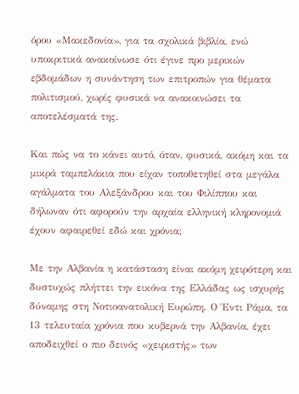όρου «Μακεδονία», για τα σχολικά βιβλία, ενώ υποκριτικά ανακοίνωσε ότι έγινε προ μερικών εβδομάδων η συνάντηση των επιτροπών για θέματα πολιτισμού, χωρίς φυσικά να ανακοινώσει τα αποτελέσματά της.

Και πώς να το κάνει αυτό, όταν, φυσικά, ακόμη και τα μικρά ταμπελάκια που είχαν τοποθετηθεί στα μεγάλα αγάλματα του Αλεξάνδρου και του Φιλίππου και δήλωναν ότι αφορούν την αρχαία ελληνική κληρονομιά έχουν αφαιρεθεί εδώ και χρόνια;

Με την Αλβανία η κατάσταση είναι ακόμη χειρότερη και δυστυχώς πλήττει την εικόνα της Ελλάδας ως ισχυρής δύναμης στη Νοτιοανατολική Ευρώπη. Ο Έντι Ράμα, τα 13 τελευταία χρόνια που κυβερνά την Αλβανία, έχει αποδειχθεί ο πιο δεινός «χειριστής» των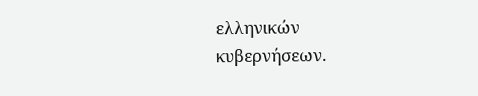ελληνικών κυβερνήσεων.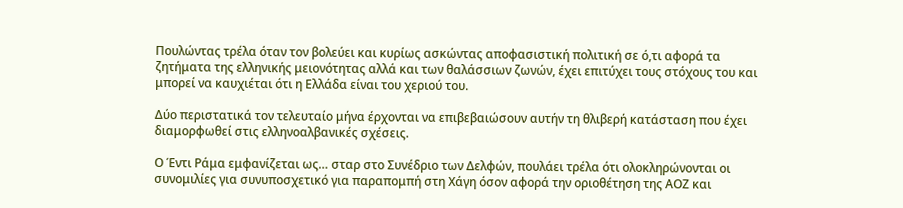Πουλώντας τρέλα όταν τον βολεύει και κυρίως ασκώντας αποφασιστική πολιτική σε ό,τι αφορά τα ζητήματα της ελληνικής μειονότητας αλλά και των θαλάσσιων ζωνών, έχει επιτύχει τους στόχους του και μπορεί να καυχιέται ότι η Ελλάδα είναι του χεριού του.

Δύο περιστατικά τον τελευταίο μήνα έρχονται να επιβεβαιώσουν αυτήν τη θλιβερή κατάσταση που έχει διαμορφωθεί στις ελληνοαλβανικές σχέσεις.

Ο Έντι Ράμα εμφανίζεται ως… σταρ στο Συνέδριο των Δελφών, πουλάει τρέλα ότι ολοκληρώνονται οι συνομιλίες για συνυποσχετικό για παραπομπή στη Χάγη όσον αφορά την οριοθέτηση της ΑΟΖ και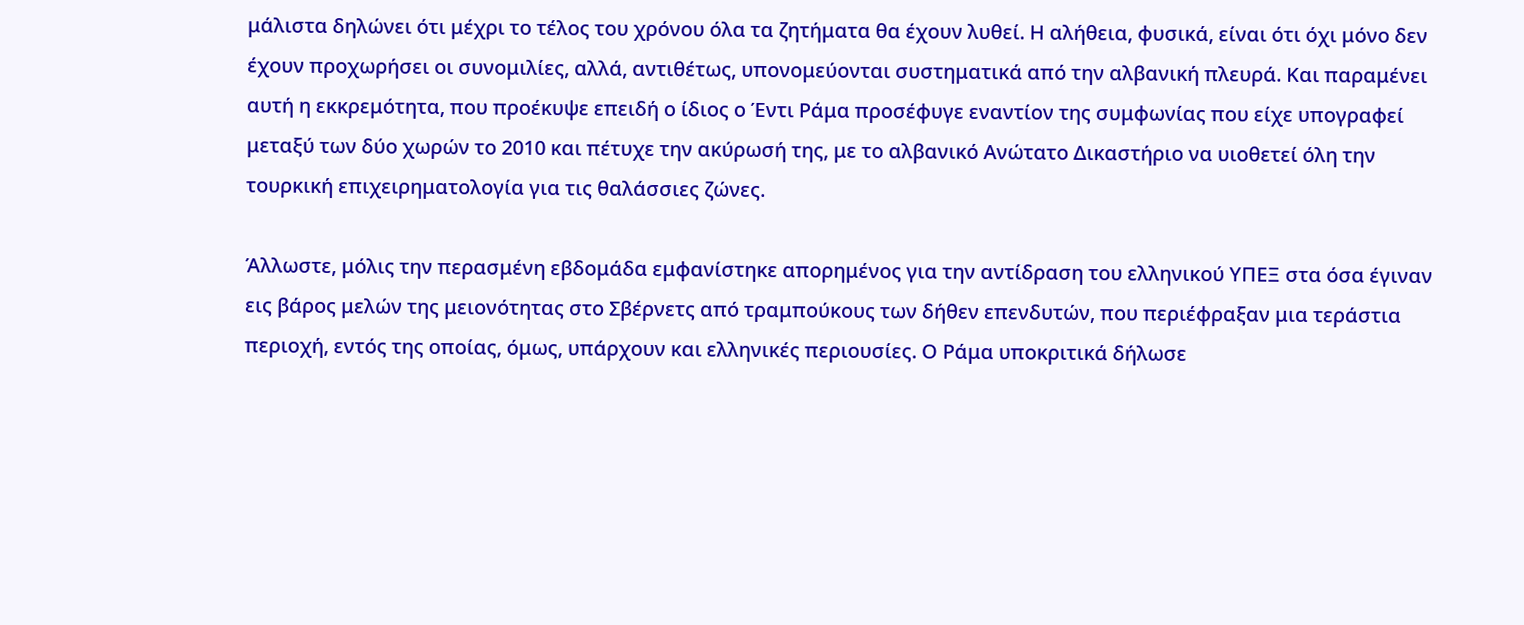μάλιστα δηλώνει ότι μέχρι το τέλος του χρόνου όλα τα ζητήματα θα έχουν λυθεί. Η αλήθεια, φυσικά, είναι ότι όχι μόνο δεν έχουν προχωρήσει οι συνομιλίες, αλλά, αντιθέτως, υπονομεύονται συστηματικά από την αλβανική πλευρά. Και παραμένει αυτή η εκκρεμότητα, που προέκυψε επειδή ο ίδιος ο Έντι Ράμα προσέφυγε εναντίον της συμφωνίας που είχε υπογραφεί μεταξύ των δύο χωρών το 2010 και πέτυχε την ακύρωσή της, με το αλβανικό Ανώτατο Δικαστήριο να υιοθετεί όλη την τουρκική επιχειρηματολογία για τις θαλάσσιες ζώνες.

Άλλωστε, μόλις την περασμένη εβδομάδα εμφανίστηκε απορημένος για την αντίδραση του ελληνικού ΥΠΕΞ στα όσα έγιναν εις βάρος μελών της μειονότητας στο Σβέρνετς από τραμπούκους των δήθεν επενδυτών, που περιέφραξαν μια τεράστια περιοχή, εντός της οποίας, όμως, υπάρχουν και ελληνικές περιουσίες. Ο Ράμα υποκριτικά δήλωσε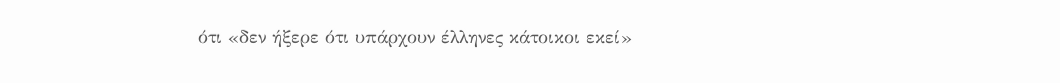ότι «δεν ήξερε ότι υπάρχουν έλληνες κάτοικοι εκεί»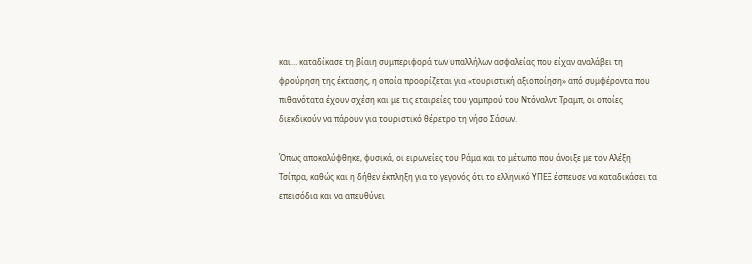και… καταδίκασε τη βίαιη συμπεριφορά των υπαλλήλων ασφαλείας που είχαν αναλάβει τη φρούρηση της έκτασης, η οποία προορίζεται για «τουριστική αξιοποίηση» από συμφέροντα που πιθανότατα έχουν σχέση και με τις εταιρείες του γαμπρού του Ντόναλντ Τραμπ, οι οποίες διεκδικούν να πάρουν για τουριστικό θέρετρο τη νήσο Σάσων.

Όπως αποκαλύφθηκε, φυσικά, οι ειρωνείες του Ράμα και το μέτωπο που άνοιξε με τον Αλέξη Τσίπρα, καθώς και η δήθεν έκπληξη για το γεγονός ότι το ελληνικό ΥΠΕΞ έσπευσε να καταδικάσει τα επεισόδια και να απευθύνει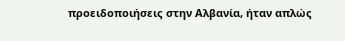προειδοποιήσεις στην Αλβανία, ήταν απλώς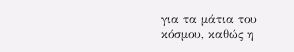για τα μάτια του κόσμου, καθώς η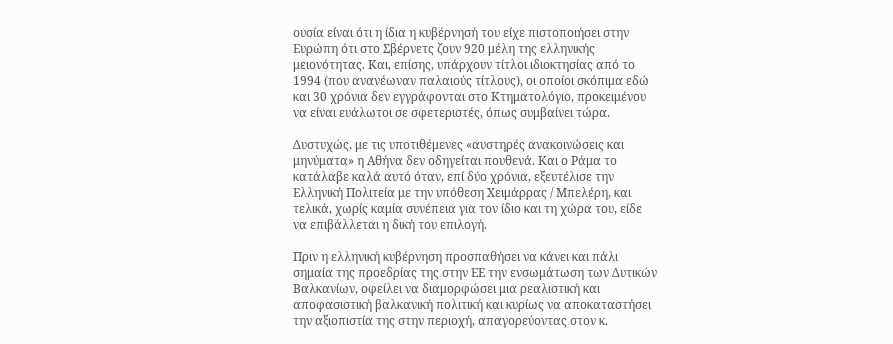ουσία είναι ότι η ίδια η κυβέρνησή του είχε πιστοποιήσει στην Ευρώπη ότι στο Σβέρνετς ζουν 920 μέλη της ελληνικής μειονότητας. Και, επίσης, υπάρχουν τίτλοι ιδιοκτησίας από το 1994 (που ανανέωναν παλαιούς τίτλους), οι οποίοι σκόπιμα εδώ και 30 χρόνια δεν εγγράφονται στο Κτηματολόγιο, προκειμένου να είναι ευάλωτοι σε σφετεριστές, όπως συμβαίνει τώρα.

Δυστυχώς, με τις υποτιθέμενες «αυστηρές ανακοινώσεις και μηνύματα» η Αθήνα δεν οδηγείται πουθενά. Και ο Ράμα το κατάλαβε καλά αυτό όταν, επί δύο χρόνια, εξευτέλισε την Ελληνική Πολιτεία με την υπόθεση Χειμάρρας / Μπελέρη, και τελικά, χωρίς καμία συνέπεια για τον ίδιο και τη χώρα του, είδε να επιβάλλεται η δική του επιλογή.

Πριν η ελληνική κυβέρνηση προσπαθήσει να κάνει και πάλι σημαία της προεδρίας της στην ΕΕ την ενσωμάτωση των Δυτικών Βαλκανίων, οφείλει να διαμορφώσει μια ρεαλιστική και αποφασιστική βαλκανική πολιτική και κυρίως να αποκαταστήσει την αξιοπιστία της στην περιοχή, απαγορεύοντας στον κ.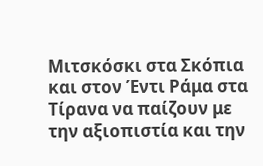Μιτσκόσκι στα Σκόπια και στον Έντι Ράμα στα Τίρανα να παίζουν με την αξιοπιστία και την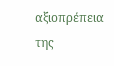αξιοπρέπεια της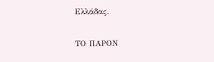Ελλάδας.

ΤΟ ΠΑΡΟΝ